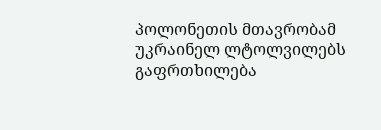პოლონეთის მთავრობამ უკრაინელ ლტოლვილებს გაფრთხილება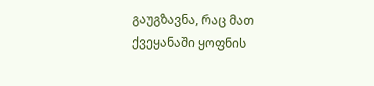გაუგზავნა, რაც მათ ქვეყანაში ყოფნის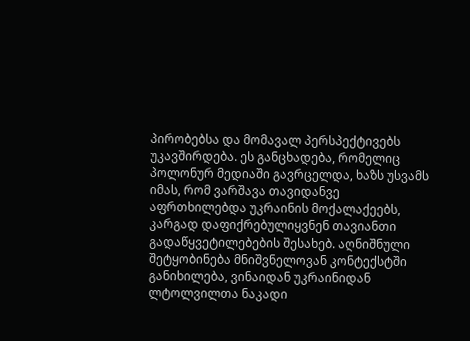პირობებსა და მომავალ პერსპექტივებს უკავშირდება. ეს განცხადება, რომელიც პოლონურ მედიაში გავრცელდა, ხაზს უსვამს იმას, რომ ვარშავა თავიდანვე აფრთხილებდა უკრაინის მოქალაქეებს, კარგად დაფიქრებულიყვნენ თავიანთი გადაწყვეტილებების შესახებ. აღნიშნული შეტყობინება მნიშვნელოვან კონტექსტში განიხილება, ვინაიდან უკრაინიდან ლტოლვილთა ნაკადი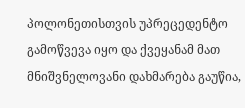პოლონეთისთვის უპრეცედენტო გამოწვევა იყო და ქვეყანამ მათ მნიშვნელოვანი დახმარება გაუწია,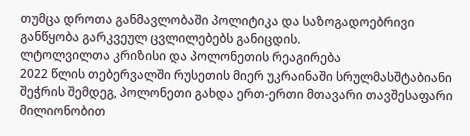თუმცა დროთა განმავლობაში პოლიტიკა და საზოგადოებრივი განწყობა გარკვეულ ცვლილებებს განიცდის.
ლტოლვილთა კრიზისი და პოლონეთის რეაგირება
2022 წლის თებერვალში რუსეთის მიერ უკრაინაში სრულმასშტაბიანი შეჭრის შემდეგ, პოლონეთი გახდა ერთ-ერთი მთავარი თავშესაფარი მილიონობით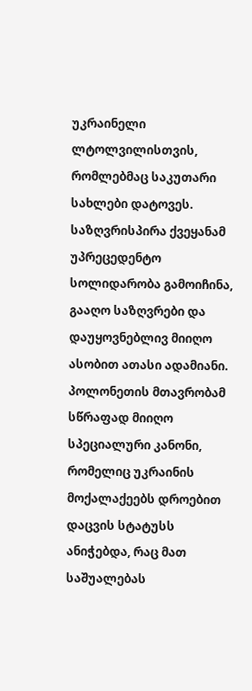უკრაინელი ლტოლვილისთვის, რომლებმაც საკუთარი სახლები დატოვეს. საზღვრისპირა ქვეყანამ უპრეცედენტო სოლიდარობა გამოიჩინა, გააღო საზღვრები და დაუყოვნებლივ მიიღო ასობით ათასი ადამიანი. პოლონეთის მთავრობამ სწრაფად მიიღო სპეციალური კანონი, რომელიც უკრაინის მოქალაქეებს დროებით დაცვის სტატუსს ანიჭებდა, რაც მათ საშუალებას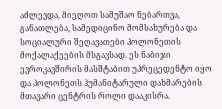აძლევდა, მიეღოთ სამუშაო ნებართვა, განათლება, სამედიცინო მომსახურება და სოციალური შეღავათები პოლონეთის მოქალაქეების მსგავსად. ეს ნაბიჯი ევროკავშირის მასშტაბით უპრეცედენტო იყო და პოლონეთს ჰუმანიტარული დახმარების მთავარი ცენტრის როლი დააკისრა.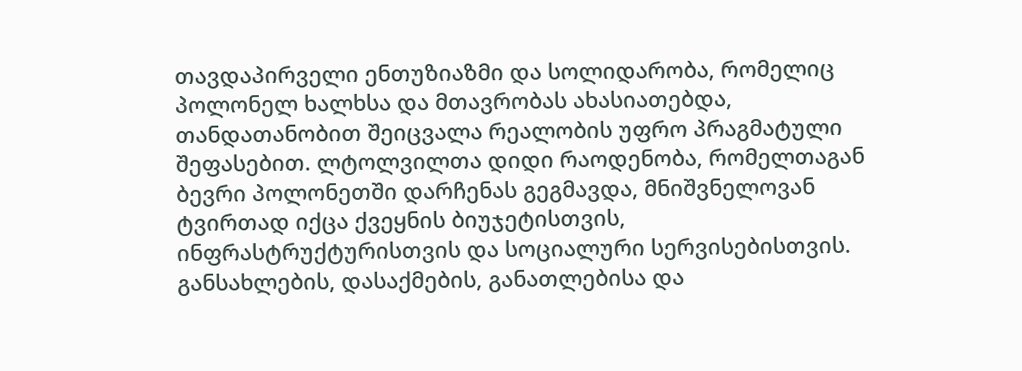თავდაპირველი ენთუზიაზმი და სოლიდარობა, რომელიც პოლონელ ხალხსა და მთავრობას ახასიათებდა, თანდათანობით შეიცვალა რეალობის უფრო პრაგმატული შეფასებით. ლტოლვილთა დიდი რაოდენობა, რომელთაგან ბევრი პოლონეთში დარჩენას გეგმავდა, მნიშვნელოვან ტვირთად იქცა ქვეყნის ბიუჯეტისთვის, ინფრასტრუქტურისთვის და სოციალური სერვისებისთვის. განსახლების, დასაქმების, განათლებისა და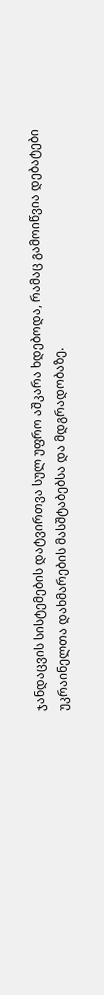ჯანდაცვის სისტემების დატვირთვა სულ უფრო აშკარა ხდებოდა, რამაც გამოიწვია დებატები უკრაინელთა დახმარების მასშტაბებსა და მდგრადობაზე.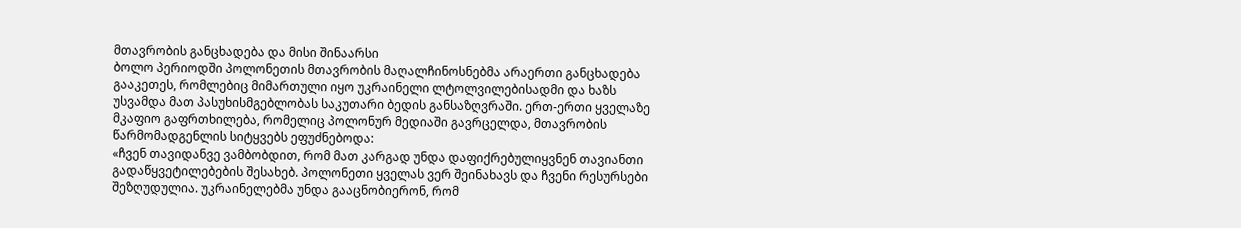მთავრობის განცხადება და მისი შინაარსი
ბოლო პერიოდში პოლონეთის მთავრობის მაღალჩინოსნებმა არაერთი განცხადება გააკეთეს, რომლებიც მიმართული იყო უკრაინელი ლტოლვილებისადმი და ხაზს უსვამდა მათ პასუხისმგებლობას საკუთარი ბედის განსაზღვრაში. ერთ-ერთი ყველაზე მკაფიო გაფრთხილება, რომელიც პოლონურ მედიაში გავრცელდა, მთავრობის წარმომადგენლის სიტყვებს ეფუძნებოდა:
«ჩვენ თავიდანვე ვამბობდით, რომ მათ კარგად უნდა დაფიქრებულიყვნენ თავიანთი გადაწყვეტილებების შესახებ. პოლონეთი ყველას ვერ შეინახავს და ჩვენი რესურსები შეზღუდულია. უკრაინელებმა უნდა გააცნობიერონ, რომ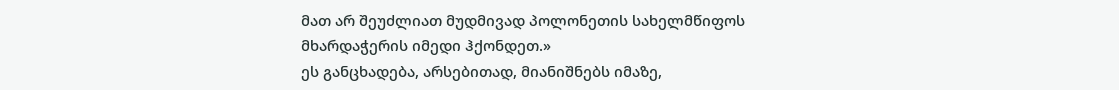მათ არ შეუძლიათ მუდმივად პოლონეთის სახელმწიფოს მხარდაჭერის იმედი ჰქონდეთ.»
ეს განცხადება, არსებითად, მიანიშნებს იმაზე,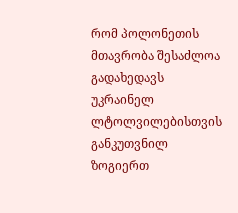რომ პოლონეთის მთავრობა შესაძლოა გადახედავს უკრაინელ ლტოლვილებისთვის განკუთვნილ ზოგიერთ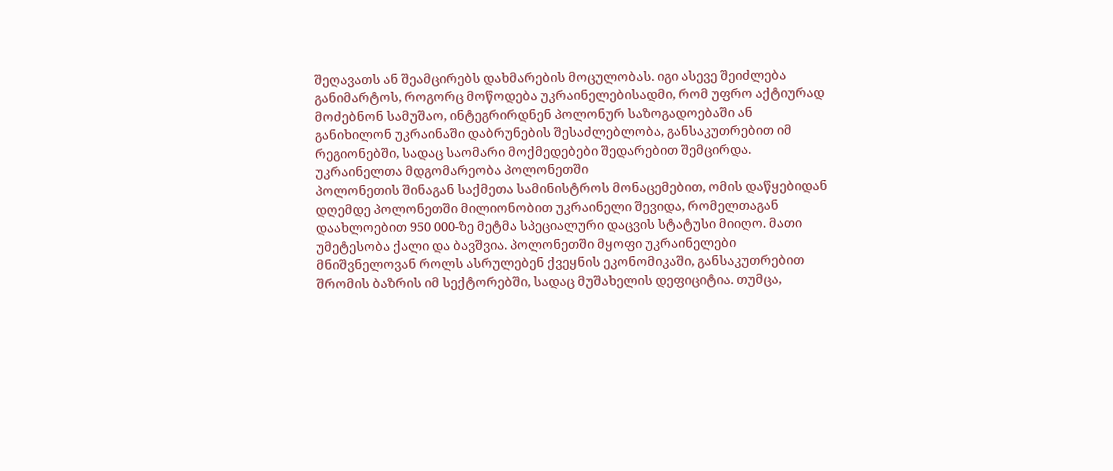შეღავათს ან შეამცირებს დახმარების მოცულობას. იგი ასევე შეიძლება განიმარტოს, როგორც მოწოდება უკრაინელებისადმი, რომ უფრო აქტიურად მოძებნონ სამუშაო, ინტეგრირდნენ პოლონურ საზოგადოებაში ან განიხილონ უკრაინაში დაბრუნების შესაძლებლობა, განსაკუთრებით იმ რეგიონებში, სადაც საომარი მოქმედებები შედარებით შემცირდა.
უკრაინელთა მდგომარეობა პოლონეთში
პოლონეთის შინაგან საქმეთა სამინისტროს მონაცემებით, ომის დაწყებიდან დღემდე პოლონეთში მილიონობით უკრაინელი შევიდა, რომელთაგან დაახლოებით 950 000-ზე მეტმა სპეციალური დაცვის სტატუსი მიიღო. მათი უმეტესობა ქალი და ბავშვია. პოლონეთში მყოფი უკრაინელები მნიშვნელოვან როლს ასრულებენ ქვეყნის ეკონომიკაში, განსაკუთრებით შრომის ბაზრის იმ სექტორებში, სადაც მუშახელის დეფიციტია. თუმცა,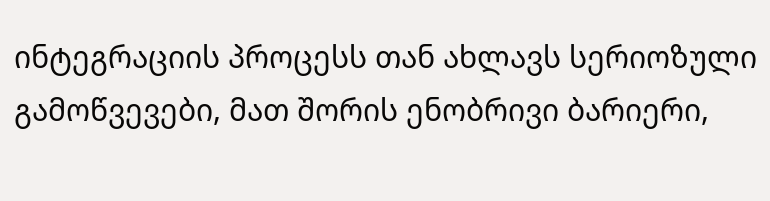ინტეგრაციის პროცესს თან ახლავს სერიოზული გამოწვევები, მათ შორის ენობრივი ბარიერი,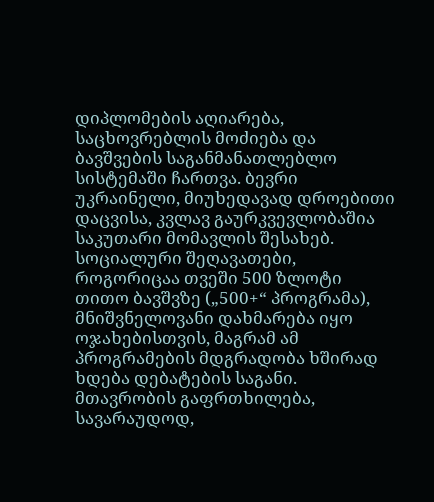დიპლომების აღიარება, საცხოვრებლის მოძიება და ბავშვების საგანმანათლებლო სისტემაში ჩართვა. ბევრი უკრაინელი, მიუხედავად დროებითი დაცვისა, კვლავ გაურკვევლობაშია საკუთარი მომავლის შესახებ.
სოციალური შეღავათები, როგორიცაა თვეში 500 ზლოტი თითო ბავშვზე („500+“ პროგრამა), მნიშვნელოვანი დახმარება იყო ოჯახებისთვის, მაგრამ ამ პროგრამების მდგრადობა ხშირად ხდება დებატების საგანი. მთავრობის გაფრთხილება, სავარაუდოდ,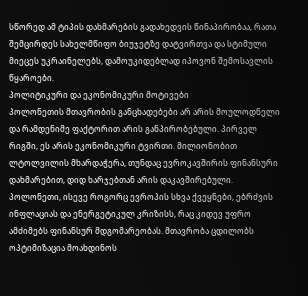სწორედ ამ ტიპის დახმარების გადახედვის წინაპირობაა, რათა შემცირდეს სახელმწიფო ბიუჯეტზე დატვირთვა და სტიმული მიეცეს უკრაინელებს, დამოუკიდებლად იპოვონ შემოსავლის წყაროები.
პოლიტიკური და ეკონომიკური მოტივები
პოლონეთის მთავრობის განცხადებები არ არის მოულოდნელი და რამდენიმე ფაქტორით არის განპირობებული. პირველ რიგში, ეს არის ეკონომიკური ტვირთი. მილიონობით ლტოლვილის მხარდაჭერა, თუნდაც ევროკავშირის ფინანსური დახმარებით, დიდ ხარჯებთან არის დაკავშირებული. პოლონეთი, ისევე როგორც ევროპის სხვა ქვეყნები, ებრძვის ინფლაციას და ენერგეტიკულ კრიზისს, რაც კიდევ უფრო ამძიმებს ფინანსურ მდგომარეობას. მთავრობა ცდილობს ოპტიმიზაცია მოახდინოს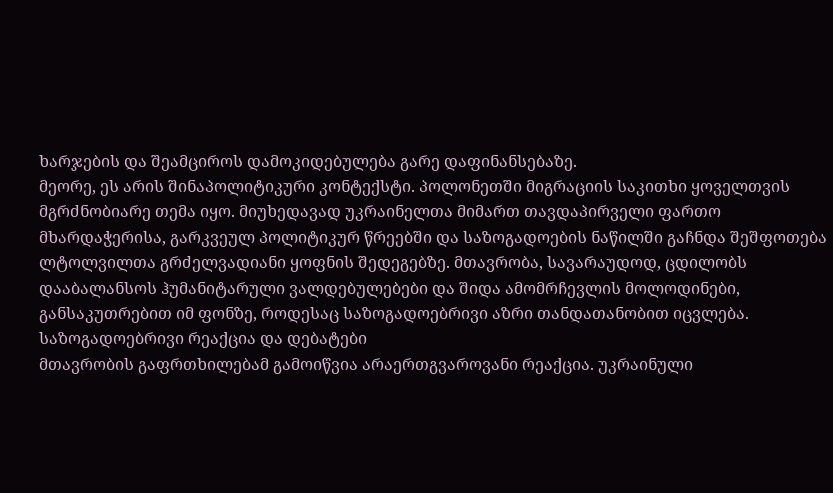ხარჯების და შეამციროს დამოკიდებულება გარე დაფინანსებაზე.
მეორე, ეს არის შინაპოლიტიკური კონტექსტი. პოლონეთში მიგრაციის საკითხი ყოველთვის მგრძნობიარე თემა იყო. მიუხედავად უკრაინელთა მიმართ თავდაპირველი ფართო მხარდაჭერისა, გარკვეულ პოლიტიკურ წრეებში და საზოგადოების ნაწილში გაჩნდა შეშფოთება ლტოლვილთა გრძელვადიანი ყოფნის შედეგებზე. მთავრობა, სავარაუდოდ, ცდილობს დააბალანსოს ჰუმანიტარული ვალდებულებები და შიდა ამომრჩევლის მოლოდინები, განსაკუთრებით იმ ფონზე, როდესაც საზოგადოებრივი აზრი თანდათანობით იცვლება.
საზოგადოებრივი რეაქცია და დებატები
მთავრობის გაფრთხილებამ გამოიწვია არაერთგვაროვანი რეაქცია. უკრაინული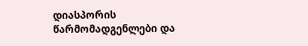დიასპორის წარმომადგენლები და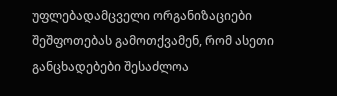უფლებადამცველი ორგანიზაციები შეშფოთებას გამოთქვამენ, რომ ასეთი განცხადებები შესაძლოა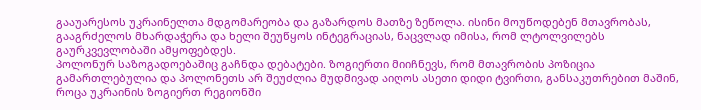გააუარესოს უკრაინელთა მდგომარეობა და გაზარდოს მათზე ზეწოლა. ისინი მოუწოდებენ მთავრობას, გააგრძელოს მხარდაჭერა და ხელი შეუწყოს ინტეგრაციას, ნაცვლად იმისა, რომ ლტოლვილებს გაურკვევლობაში ამყოფებდეს.
პოლონურ საზოგადოებაშიც გაჩნდა დებატები. ზოგიერთი მიიჩნევს, რომ მთავრობის პოზიცია გამართლებულია და პოლონეთს არ შეუძლია მუდმივად აიღოს ასეთი დიდი ტვირთი, განსაკუთრებით მაშინ, როცა უკრაინის ზოგიერთ რეგიონში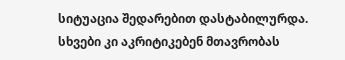სიტუაცია შედარებით დასტაბილურდა. სხვები კი აკრიტიკებენ მთავრობას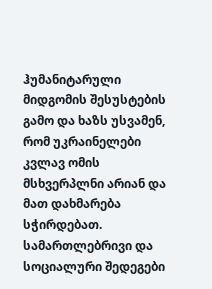ჰუმანიტარული მიდგომის შესუსტების გამო და ხაზს უსვამენ, რომ უკრაინელები კვლავ ომის მსხვერპლნი არიან და მათ დახმარება სჭირდებათ.
სამართლებრივი და სოციალური შედეგები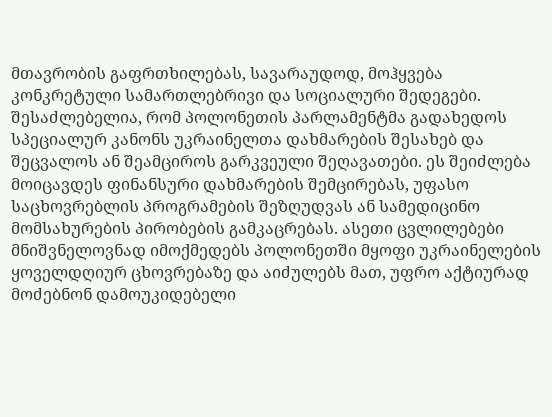მთავრობის გაფრთხილებას, სავარაუდოდ, მოჰყვება კონკრეტული სამართლებრივი და სოციალური შედეგები. შესაძლებელია, რომ პოლონეთის პარლამენტმა გადახედოს სპეციალურ კანონს უკრაინელთა დახმარების შესახებ და შეცვალოს ან შეამციროს გარკვეული შეღავათები. ეს შეიძლება მოიცავდეს ფინანსური დახმარების შემცირებას, უფასო საცხოვრებლის პროგრამების შეზღუდვას ან სამედიცინო მომსახურების პირობების გამკაცრებას. ასეთი ცვლილებები მნიშვნელოვნად იმოქმედებს პოლონეთში მყოფი უკრაინელების ყოველდღიურ ცხოვრებაზე და აიძულებს მათ, უფრო აქტიურად მოძებნონ დამოუკიდებელი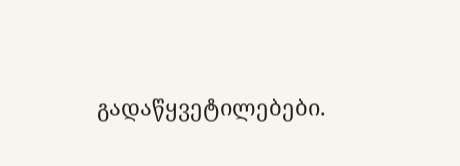გადაწყვეტილებები.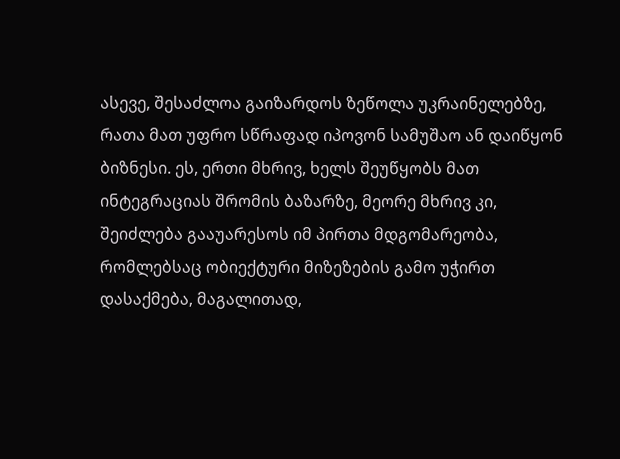ასევე, შესაძლოა გაიზარდოს ზეწოლა უკრაინელებზე, რათა მათ უფრო სწრაფად იპოვონ სამუშაო ან დაიწყონ ბიზნესი. ეს, ერთი მხრივ, ხელს შეუწყობს მათ ინტეგრაციას შრომის ბაზარზე, მეორე მხრივ კი, შეიძლება გააუარესოს იმ პირთა მდგომარეობა, რომლებსაც ობიექტური მიზეზების გამო უჭირთ დასაქმება, მაგალითად,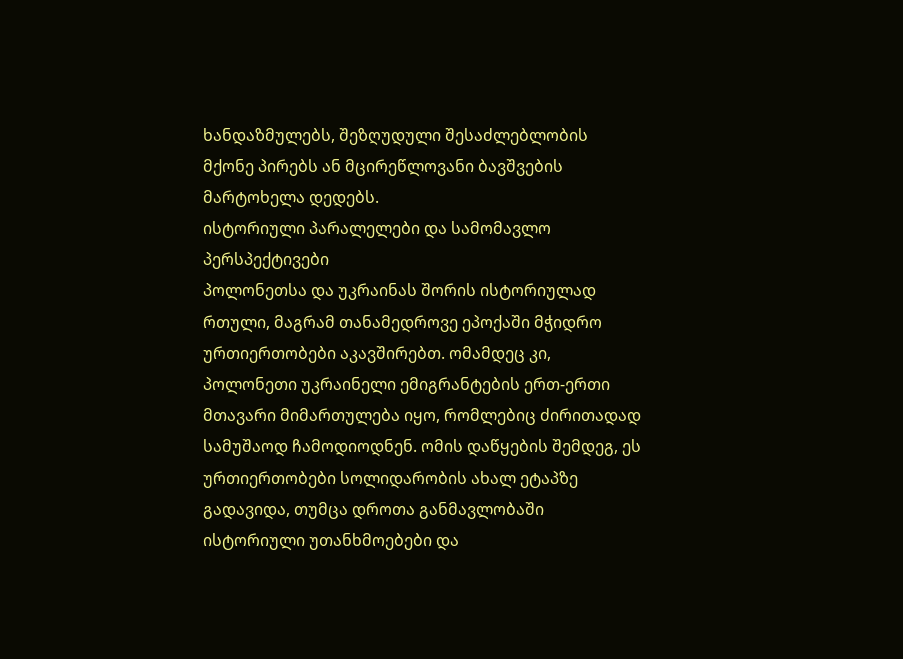ხანდაზმულებს, შეზღუდული შესაძლებლობის მქონე პირებს ან მცირეწლოვანი ბავშვების მარტოხელა დედებს.
ისტორიული პარალელები და სამომავლო პერსპექტივები
პოლონეთსა და უკრაინას შორის ისტორიულად რთული, მაგრამ თანამედროვე ეპოქაში მჭიდრო ურთიერთობები აკავშირებთ. ომამდეც კი, პოლონეთი უკრაინელი ემიგრანტების ერთ-ერთი მთავარი მიმართულება იყო, რომლებიც ძირითადად სამუშაოდ ჩამოდიოდნენ. ომის დაწყების შემდეგ, ეს ურთიერთობები სოლიდარობის ახალ ეტაპზე გადავიდა, თუმცა დროთა განმავლობაში ისტორიული უთანხმოებები და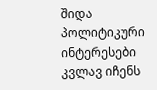შიდა პოლიტიკური ინტერესები კვლავ იჩენს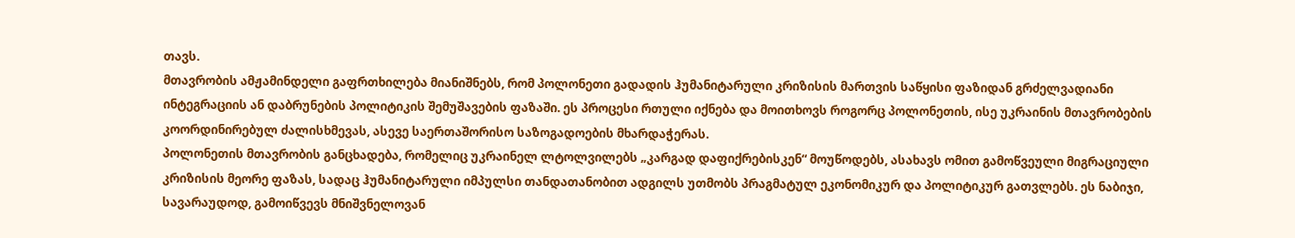თავს.
მთავრობის ამჟამინდელი გაფრთხილება მიანიშნებს, რომ პოლონეთი გადადის ჰუმანიტარული კრიზისის მართვის საწყისი ფაზიდან გრძელვადიანი ინტეგრაციის ან დაბრუნების პოლიტიკის შემუშავების ფაზაში. ეს პროცესი რთული იქნება და მოითხოვს როგორც პოლონეთის, ისე უკრაინის მთავრობების კოორდინირებულ ძალისხმევას, ასევე საერთაშორისო საზოგადოების მხარდაჭერას.
პოლონეთის მთავრობის განცხადება, რომელიც უკრაინელ ლტოლვილებს „კარგად დაფიქრებისკენ“ მოუწოდებს, ასახავს ომით გამოწვეული მიგრაციული კრიზისის მეორე ფაზას, სადაც ჰუმანიტარული იმპულსი თანდათანობით ადგილს უთმობს პრაგმატულ ეკონომიკურ და პოლიტიკურ გათვლებს. ეს ნაბიჯი, სავარაუდოდ, გამოიწვევს მნიშვნელოვან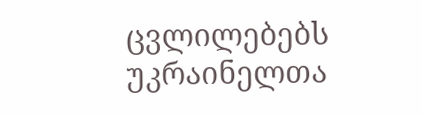ცვლილებებს უკრაინელთა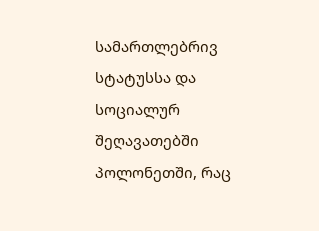სამართლებრივ სტატუსსა და სოციალურ შეღავათებში პოლონეთში, რაც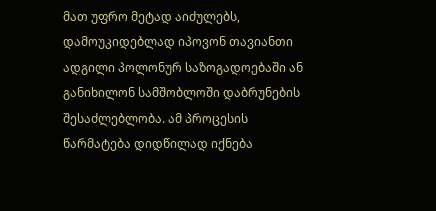მათ უფრო მეტად აიძულებს, დამოუკიდებლად იპოვონ თავიანთი ადგილი პოლონურ საზოგადოებაში ან განიხილონ სამშობლოში დაბრუნების შესაძლებლობა. ამ პროცესის წარმატება დიდწილად იქნება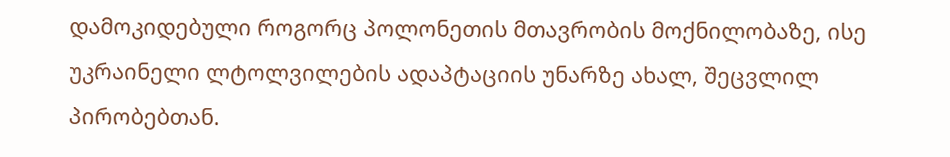დამოკიდებული როგორც პოლონეთის მთავრობის მოქნილობაზე, ისე უკრაინელი ლტოლვილების ადაპტაციის უნარზე ახალ, შეცვლილ პირობებთან.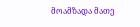მოამზადა მათე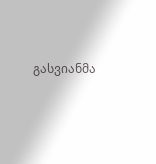გასვიანმა